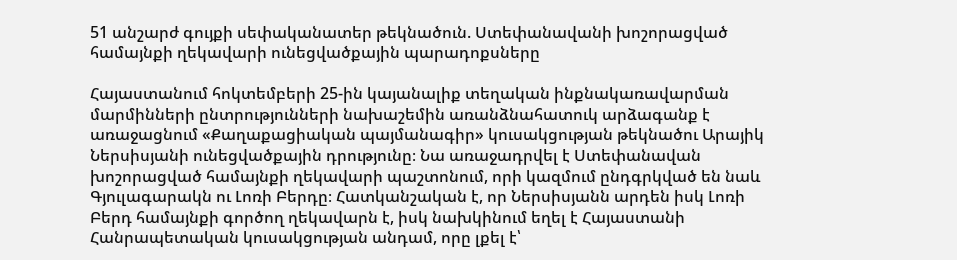51 անշարժ գույքի սեփականատեր թեկնածուն. Ստեփանավանի խոշորացված համայնքի ղեկավարի ունեցվածքային պարադոքսները

Հայաստանում հոկտեմբերի 25-ին կայանալիք տեղական ինքնակառավարման մարմինների ընտրությունների նախաշեմին առանձնահատուկ արձագանք է առաջացնում «Քաղաքացիական պայմանագիր» կուսակցության թեկնածու Արայիկ Ներսիսյանի ունեցվածքային դրությունը։ Նա առաջադրվել է Ստեփանավան խոշորացված համայնքի ղեկավարի պաշտոնում, որի կազմում ընդգրկված են նաև Գյուլագարակն ու Լոռի Բերդը։ Հատկանշական է, որ Ներսիսյանն արդեն իսկ Լոռի Բերդ համայնքի գործող ղեկավարն է, իսկ նախկինում եղել է Հայաստանի Հանրապետական կուսակցության անդամ, որը լքել է՝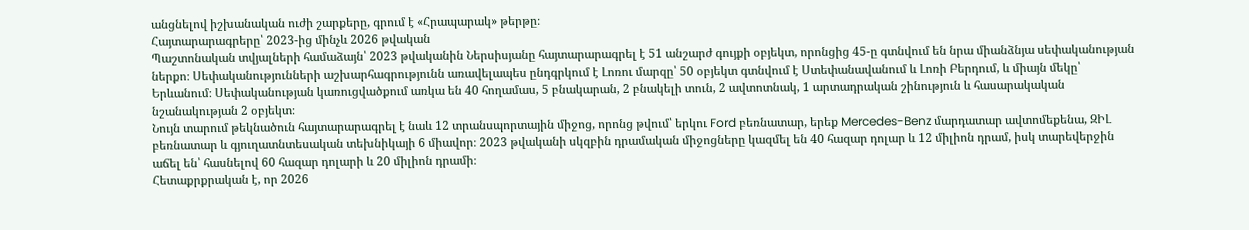անցնելով իշխանական ուժի շարքերը, գրում է «Հրապարակ» թերթը։
Հայտարարագրերը՝ 2023-ից մինչև 2026 թվական
Պաշտոնական տվյալների համաձայն՝ 2023 թվականին Ներսիսյանը հայտարարագրել է 51 անշարժ գույքի օբյեկտ, որոնցից 45-ը գտնվում են նրա միանձնյա սեփականության ներքո։ Սեփականությունների աշխարհագրությունն առավելապես ընդգրկում է Լոռու մարզը՝ 50 օբյեկտ գտնվում է Ստեփանավանում և Լոռի Բերդում, և միայն մեկը՝ Երևանում։ Սեփականության կառուցվածքում առկա են 40 հողամաս, 5 բնակարան, 2 բնակելի տուն, 2 ավտոտնակ, 1 արտադրական շինություն և հասարակական նշանակության 2 օբյեկտ։
Նույն տարում թեկնածուն հայտարարագրել է նաև 12 տրանսպորտային միջոց, որոնց թվում՝ երկու Ford բեռնատար, երեք Mercedes-Benz մարդատար ավտոմեքենա, ԶԻԼ բեռնատար և գյուղատնտեսական տեխնիկայի 6 միավոր։ 2023 թվականի սկզբին դրամական միջոցները կազմել են 40 հազար դոլար և 12 միլիոն դրամ, իսկ տարեվերջին աճել են՝ հասնելով 60 հազար դոլարի և 20 միլիոն դրամի։
Հետաքրքրական է, որ 2026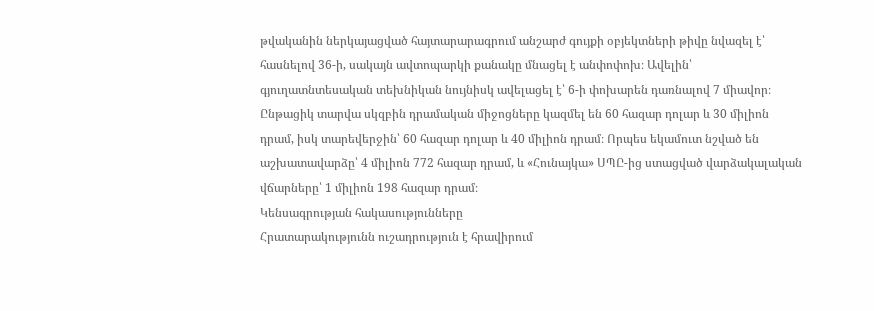թվականին ներկայացված հայտարարագրում անշարժ գույքի օբյեկտների թիվը նվազել է՝ հասնելով 36-ի, սակայն ավտոպարկի քանակը մնացել է անփոփոխ։ Ավելին՝ գյուղատնտեսական տեխնիկան նույնիսկ ավելացել է՝ 6-ի փոխարեն դառնալով 7 միավոր։ Ընթացիկ տարվա սկզբին դրամական միջոցները կազմել են 60 հազար դոլար և 30 միլիոն դրամ, իսկ տարեվերջին՝ 60 հազար դոլար և 40 միլիոն դրամ։ Որպես եկամուտ նշված են աշխատավարձը՝ 4 միլիոն 772 հազար դրամ, և «Հունայկա» ՍՊԸ-ից ստացված վարձակալական վճարները՝ 1 միլիոն 198 հազար դրամ։
Կենսագրության հակասությունները
Հրատարակությունն ուշադրություն է հրավիրում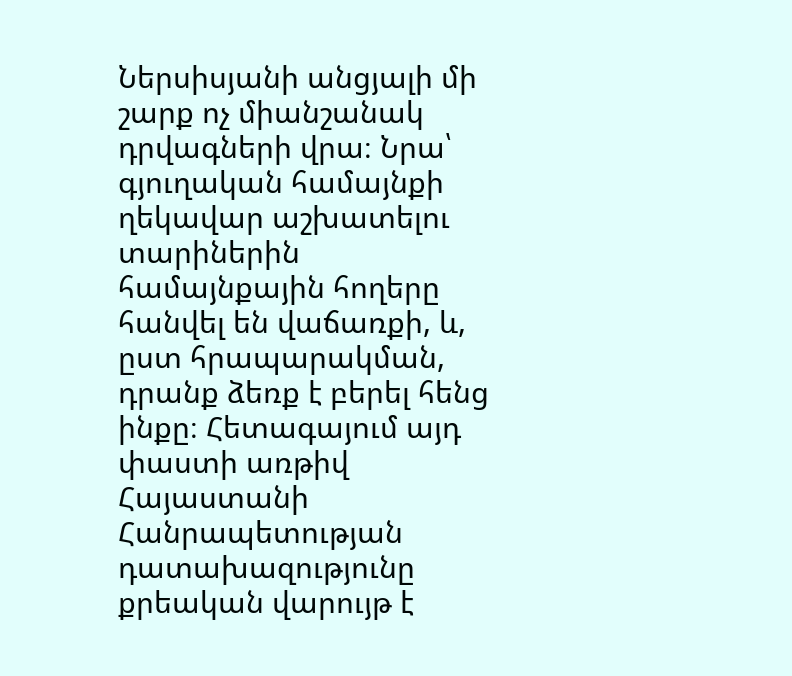Ներսիսյանի անցյալի մի շարք ոչ միանշանակ դրվագների վրա։ Նրա՝ գյուղական համայնքի ղեկավար աշխատելու տարիներին համայնքային հողերը հանվել են վաճառքի, և, ըստ հրապարակման, դրանք ձեռք է բերել հենց ինքը։ Հետագայում այդ փաստի առթիվ Հայաստանի Հանրապետության դատախազությունը քրեական վարույթ է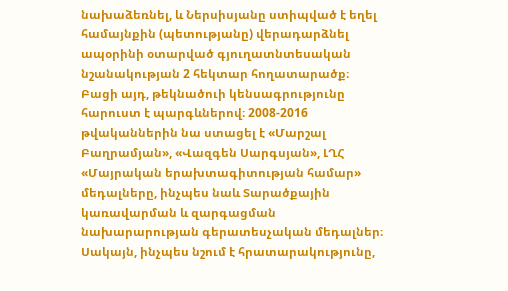նախաձեռնել, և Ներսիսյանը ստիպված է եղել համայնքին (պետությանը) վերադարձնել ապօրինի օտարված գյուղատնտեսական նշանակության 2 հեկտար հողատարածք։
Բացի այդ, թեկնածուի կենսագրությունը հարուստ է պարգևներով։ 2008-2016 թվականներին նա ստացել է «Մարշալ Բաղրամյան», «Վազգեն Սարգսյան», ԼՂՀ «Մայրական երախտագիտության համար» մեդալները, ինչպես նաև Տարածքային կառավարման և զարգացման նախարարության գերատեսչական մեդալներ։ Սակայն, ինչպես նշում է հրատարակությունը,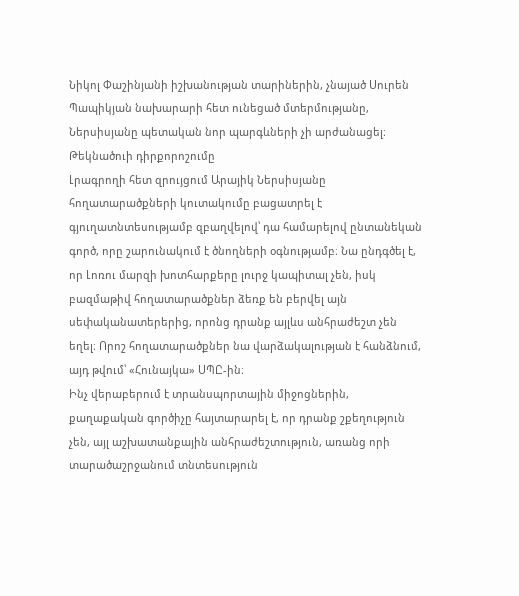Նիկոլ Փաշինյանի իշխանության տարիներին, չնայած Սուրեն Պապիկյան նախարարի հետ ունեցած մտերմությանը, Ներսիսյանը պետական նոր պարգևների չի արժանացել։
Թեկնածուի դիրքորոշումը
Լրագրողի հետ զրույցում Արայիկ Ներսիսյանը հողատարածքների կուտակումը բացատրել է գյուղատնտեսությամբ զբաղվելով՝ դա համարելով ընտանեկան գործ, որը շարունակում է ծնողների օգնությամբ։ Նա ընդգծել է, որ Լոռու մարզի խոտհարքերը լուրջ կապիտալ չեն, իսկ բազմաթիվ հողատարածքներ ձեռք են բերվել այն սեփականատերերից, որոնց դրանք այլևս անհրաժեշտ չեն եղել։ Որոշ հողատարածքներ նա վարձակալության է հանձնում, այդ թվում՝ «Հունայկա» ՍՊԸ-ին։
Ինչ վերաբերում է տրանսպորտային միջոցներին, քաղաքական գործիչը հայտարարել է, որ դրանք շքեղություն չեն, այլ աշխատանքային անհրաժեշտություն, առանց որի տարածաշրջանում տնտեսություն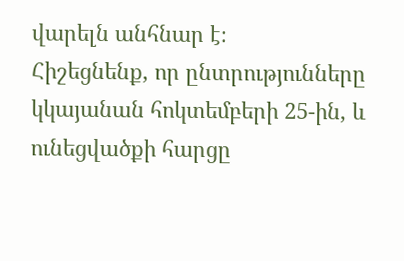վարելն անհնար է։
Հիշեցնենք, որ ընտրությունները կկայանան հոկտեմբերի 25-ին, և ունեցվածքի հարցը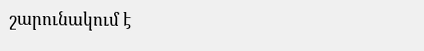շարունակում է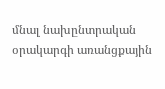մնալ նախընտրական օրակարգի առանցքային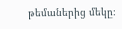թեմաներից մեկը։